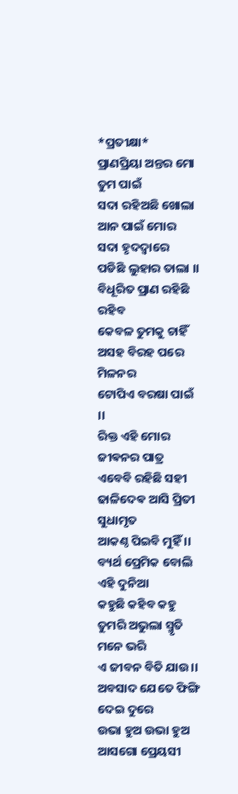*ପ୍ରତୀକ୍ଷା*
ପ୍ରାଣପ୍ରିୟା ଅନ୍ତର ମୋ ତୁମ ପାଇଁ
ସଦା ରହିଅଛି ଖୋଲା
ଆନ ପାଇଁ ମୋର ସଦା ହୃଦଦ୍ୱାରେ
ପଡିଛି ଲୁହାର ତାଲା ।।
ବିଧୂରିତ ପ୍ରାଣ ରହିଛି ରହିବ
କେବଳ ତୁମକୁ ଚାହିଁ
ଅସହ ବିରହ ପରେ ମିଳନର
ଟୋପିଏ ବରଷା ପାଇଁ ।।
ରିକ୍ତ ଏହି ମୋର ଜୀଵନର ପାତ୍ର
ଏବେବି ରହିଛି ସହୀ
ଢାଳିଦେଵ ଆସି ପ୍ରିତୀ ସୁଧାମୃତ
ଆକଣ୍ଠ ପିଇବି ମୁହିଁ ।।
ବ୍ୟର୍ଥ ପ୍ରେମିକ ବୋଲି ଏହି ଦୁନିଆ
କହୁଛି କହିବ କହୁ
ତୁମରି ଅଭୁଲା ସ୍ମୃତି ମନେ ଭରି
ଏ ଜୀବନ ବିତି ଯାଉ।।
ଅବସାଦ ଯେତେ ଫିଙ୍ଗି ଦେଇ ଦୁରେ
ଉଭା ହୁଅ ଉଭା ହୁଅ
ଆସଗୋ ପ୍ରେୟସୀ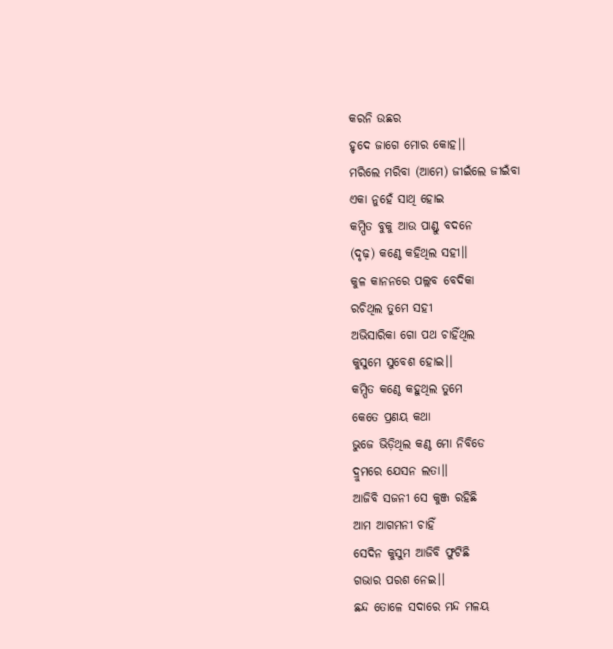କରନି ଉଛର
ହୃଦେ ଜାଗେ ମୋର କୋହ।।
ମରିଲେ ମରିବା (ଆମେ) ଜୀଇଁଲେ ଜୀଇଁବା
ଏକା ନୁହେଁ ସାଥି ହୋଇ
କମ୍ପିତ ବୁକୁ ଆଉ ପାଣ୍ଡୁ ବଦନେ
(ଦୃଢ଼) କଣ୍ଠେ କହିଥିଲ ସହୀ।।
କୁଳ କାନନରେ ପଲ୍ଲବ ବେଦିକା
ରଚିଥିଲ ତୁମେ ସହୀ
ଅଭିସାରିକା ଗୋ ପଥ ଚାହିଁଥିଲ
କୁସୁମେ ସୁବେଶ ହୋଇ।।
କମ୍ପିତ କଣ୍ଠେ କହୁଥିଲ ତୁମେ
କେତେ ପ୍ରଣୟ କଥା
ଭୁଜେ ଭିଡ଼ିଥିଲ କଣ୍ଠ ମୋ ନିବିଡେ
ଦ୍ରୁମରେ ଯେସନ ଲତା।।
ଆଜିବି ସଜନୀ ସେ କୁଞ୍ଜ ରହିଛି
ଆମ ଆଗମନୀ ଚାହିଁ
ସେଦିନ କୁସୁମ ଆଜିବି ଫୁଟିଛି
ଗଭାର ପରଶ ନେଇ।।
ଛନ୍ଦ ତୋଳେ ସଦାରେ ମନ୍ଦ ମଳୟ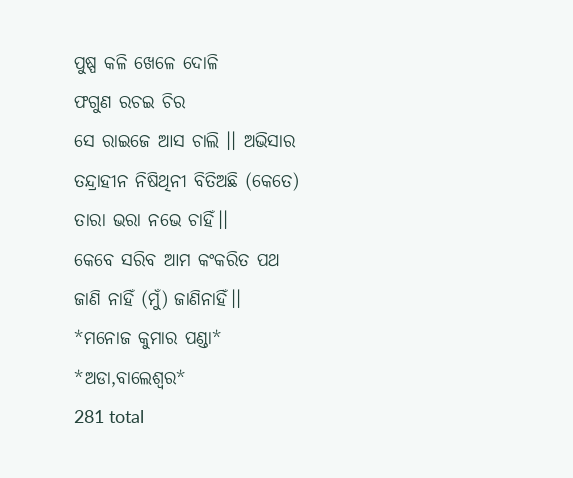ପୁଷ୍ପ କଳି ଖେଳେ ଦୋଳି
ଫଗୁଣ ରଚଇ ଚିର
ସେ ରାଇଜେ ଆସ ଚାଲି ।। ଅଭିସାର
ତନ୍ଦ୍ରାହୀନ ନିଷିଥିନୀ ବିତିଅଛି (କେତେ)
ତାରା ଭରା ନଭେ ଚାହିଁ।।
କେବେ ସରିବ ଆମ କଂକରିତ ପଥ
ଜାଣି ନାହିଁ (ମୁଁ) ଜାଣିନାହିଁ।।
*ମନୋଜ କୁମାର ପଣ୍ଡା*
*ଅଡା,ବାଲେଶ୍ୱର*
281 total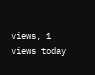views, 1 views today